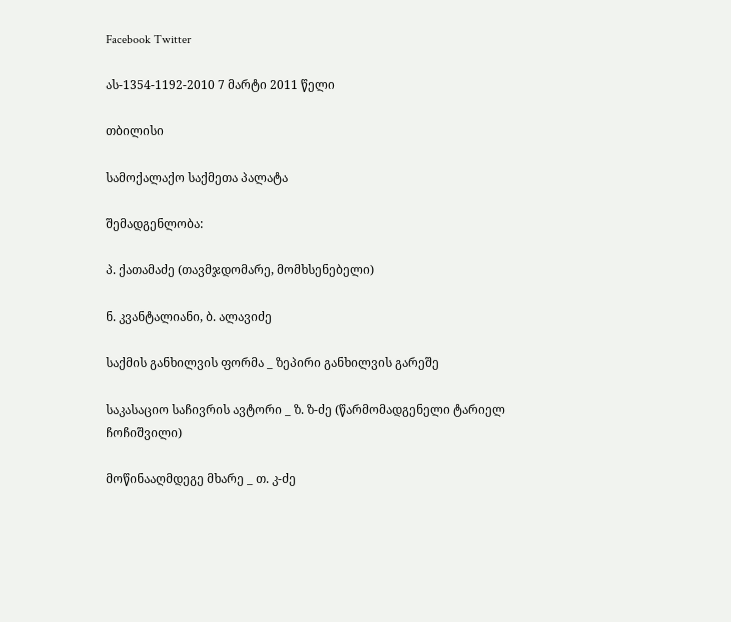Facebook Twitter

ას-1354-1192-2010 7 მარტი 2011 წელი

თბილისი

სამოქალაქო საქმეთა პალატა

შემადგენლობა:

პ. ქათამაძე (თავმჯდომარე, მომხსენებელი)

ნ. კვანტალიანი, ბ. ალავიძე

საქმის განხილვის ფორმა _ ზეპირი განხილვის გარეშე

საკასაციო საჩივრის ავტორი _ ზ. ზ-ძე (წარმომადგენელი ტარიელ ჩოჩიშვილი)

მოწინააღმდეგე მხარე _ თ. კ-ძე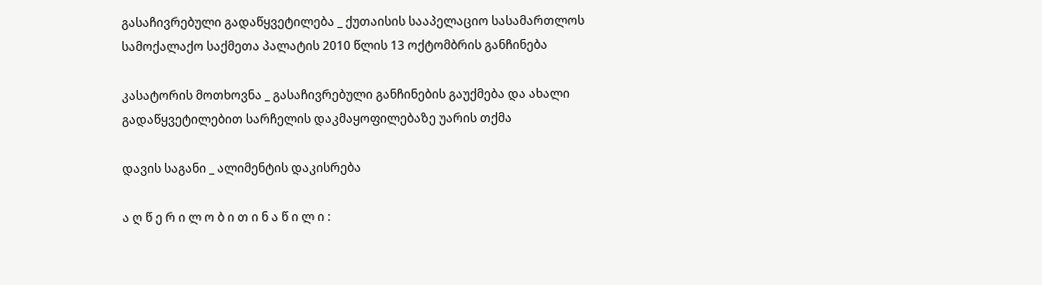გასაჩივრებული გადაწყვეტილება _ ქუთაისის სააპელაციო სასამართლოს სამოქალაქო საქმეთა პალატის 2010 წლის 13 ოქტომბრის განჩინება

კასატორის მოთხოვნა _ გასაჩივრებული განჩინების გაუქმება და ახალი გადაწყვეტილებით სარჩელის დაკმაყოფილებაზე უარის თქმა

დავის საგანი _ ალიმენტის დაკისრება

ა ღ წ ე რ ი ლ ო ბ ი თ ი ნ ა წ ი ლ ი :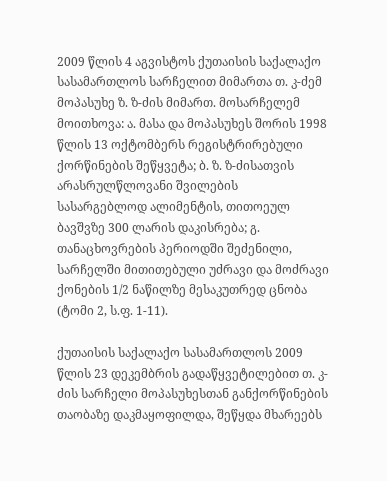2009 წლის 4 აგვისტოს ქუთაისის საქალაქო სასამართლოს სარჩელით მიმართა თ. კ-ძემ მოპასუხე ზ. ზ-ძის მიმართ. მოსარჩელემ მოითხოვა: ა. მასა და მოპასუხეს შორის 1998 წლის 13 ოქტომბერს რეგისტრირებული ქორწინების შეწყვეტა; ბ. ზ. ზ-ძისათვის არასრულწლოვანი შვილების სასარგებლოდ ალიმენტის, თითოეულ ბავშვზე 300 ლარის დაკისრება; გ. თანაცხოვრების პერიოდში შეძენილი, სარჩელში მითითებული უძრავი და მოძრავი ქონების 1/2 ნაწილზე მესაკუთრედ ცნობა (ტომი 2, ს.ფ. 1-11).

ქუთაისის საქალაქო სასამართლოს 2009 წლის 23 დეკემბრის გადაწყვეტილებით თ. კ-ძის სარჩელი მოპასუხესთან განქორწინების თაობაზე დაკმაყოფილდა, შეწყდა მხარეებს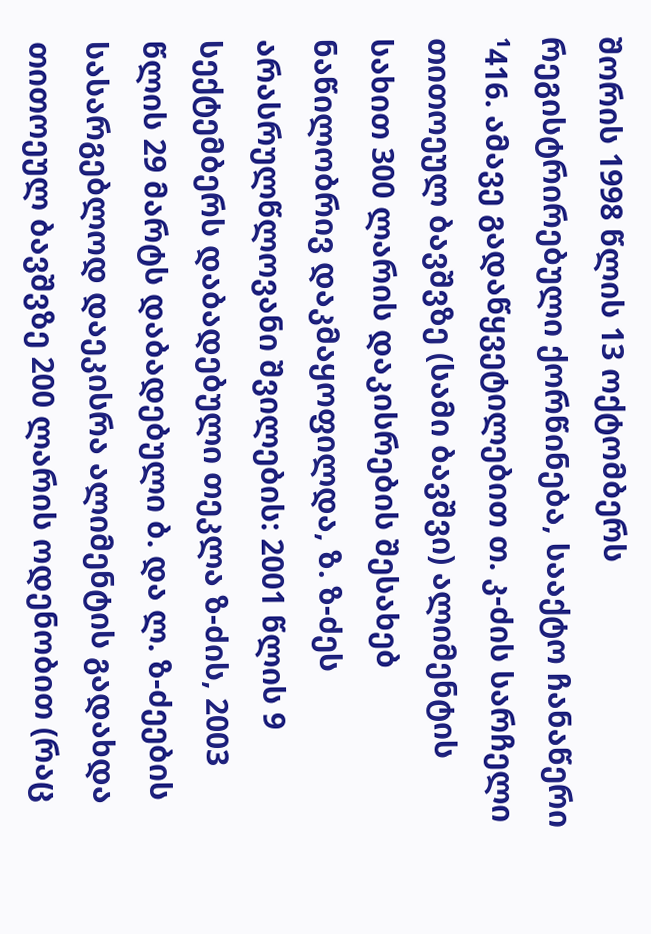შორის 1998 წლის 13 ოქტომბერს რეგისტრირებული ქორწინება, სააქტო ჩანაწერი ¹416. ამავე გადაწყვეტილებით თ. კ-ძის სარჩელი თითოეულ ბავშვზე (სამი ბავშვი) ალიმენტის სახით 300 ლარის დაკისრების შესახებ ნაწილობრივ დაკმაყოფილდა, ზ. ზ-ძეს არასრულწლოვანი შვილების: 2001 წლის 9 სექტემბერს დაბადებული თეკლა ზ-ძის, 2003 წლის 29 მარტს დაბადებული ბ. და ლ. ზ-ძეების სასარგებლოდ დაეკისრა ალიმენტის გადახდა თითოეულ ბავშვზე 200 ლარის ოდენობით (რაც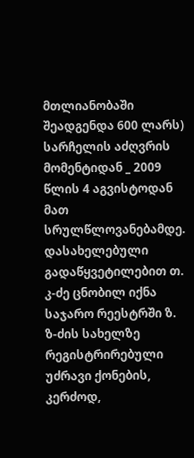მთლიანობაში შეადგენდა 600 ლარს) სარჩელის აძღვრის მომენტიდან _ 2009 წლის 4 აგვისტოდან მათ სრულწლოვანებამდე. დასახელებული გადაწყვეტილებით თ. კ-ძე ცნობილ იქნა საჯარო რეესტრში ზ. ზ-ძის სახელზე რეგისტრირებული უძრავი ქონების, კერძოდ,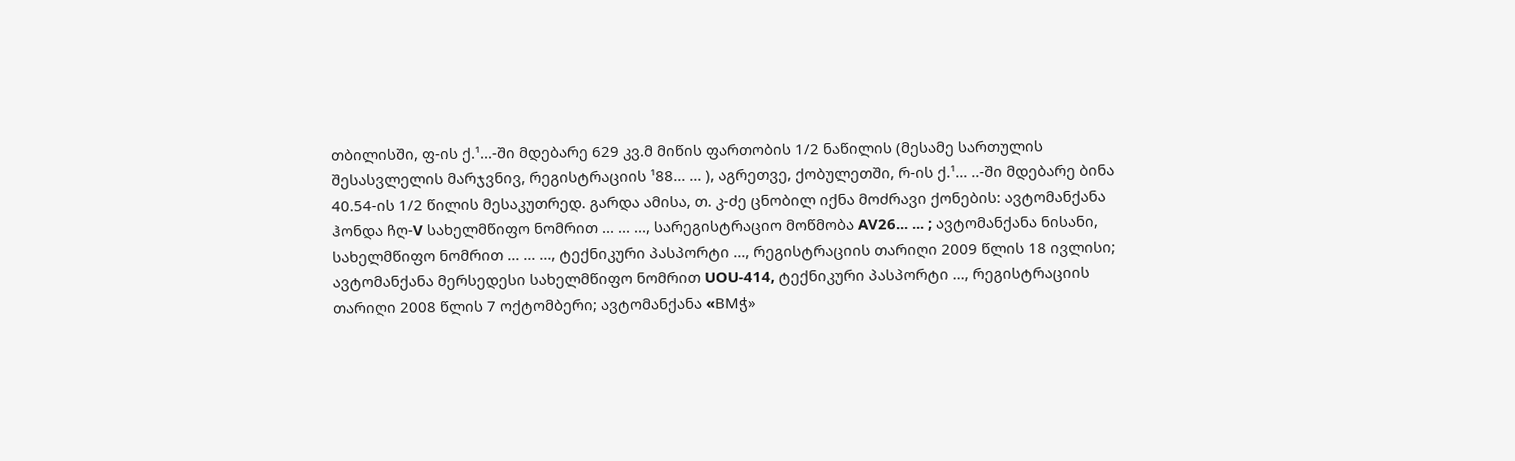თბილისში, ფ-ის ქ.¹...-ში მდებარე 629 კვ.მ მიწის ფართობის 1/2 ნაწილის (მესამე სართულის შესასვლელის მარჯვნივ, რეგისტრაციის ¹88... ... ), აგრეთვე, ქობულეთში, რ-ის ქ.¹... ..-ში მდებარე ბინა 40.54-ის 1/2 წილის მესაკუთრედ. გარდა ამისა, თ. კ-ძე ცნობილ იქნა მოძრავი ქონების: ავტომანქანა ჰონდა ჩღ-V სახელმწიფო ნომრით ... ... ..., სარეგისტრაციო მოწმობა AV26... ... ; ავტომანქანა ნისანი, სახელმწიფო ნომრით ... ... ..., ტექნიკური პასპორტი ..., რეგისტრაციის თარიღი 2009 წლის 18 ივლისი; ავტომანქანა მერსედესი სახელმწიფო ნომრით UOU-414, ტექნიკური პასპორტი ..., რეგისტრაციის თარიღი 2008 წლის 7 ოქტომბერი; ავტომანქანა «BMჭ»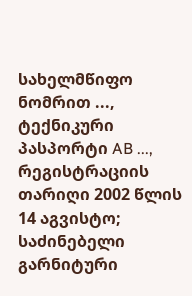სახელმწიფო ნომრით ..., ტექნიკური პასპორტი AB ..., რეგისტრაციის თარიღი 2002 წლის 14 აგვისტო; საძინებელი გარნიტური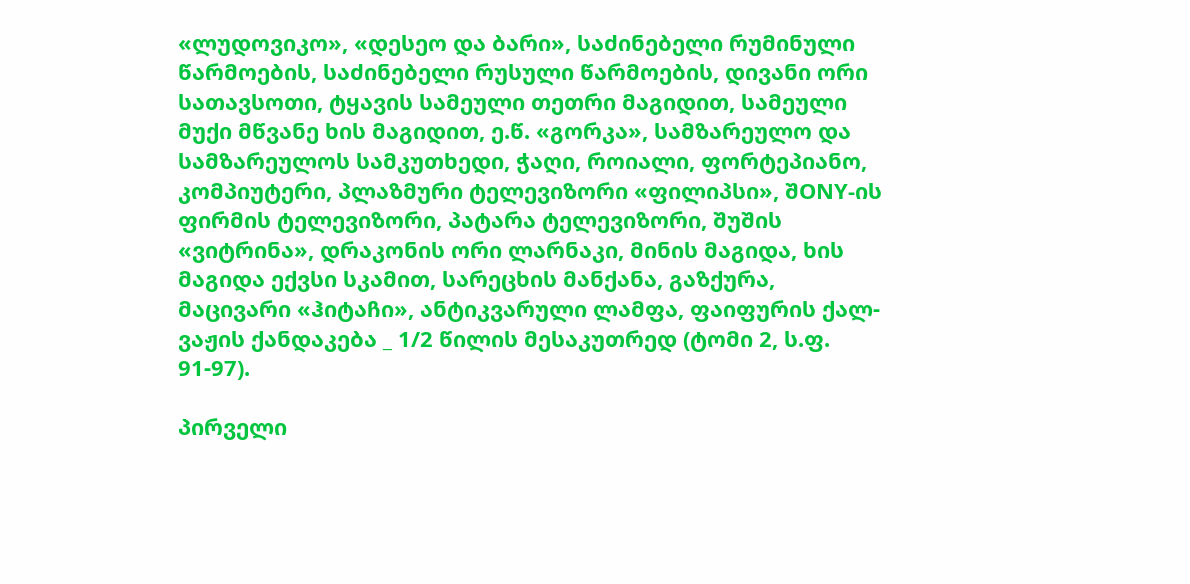«ლუდოვიკო», «დესეო და ბარი», საძინებელი რუმინული წარმოების, საძინებელი რუსული წარმოების, დივანი ორი სათავსოთი, ტყავის სამეული თეთრი მაგიდით, სამეული მუქი მწვანე ხის მაგიდით, ე.წ. «გორკა», სამზარეულო და სამზარეულოს სამკუთხედი, ჭაღი, როიალი, ფორტეპიანო, კომპიუტერი, პლაზმური ტელევიზორი «ფილიპსი», შONY-ის ფირმის ტელევიზორი, პატარა ტელევიზორი, შუშის «ვიტრინა», დრაკონის ორი ლარნაკი, მინის მაგიდა, ხის მაგიდა ექვსი სკამით, სარეცხის მანქანა, გაზქურა, მაცივარი «ჰიტაჩი», ანტიკვარული ლამფა, ფაიფურის ქალ-ვაჟის ქანდაკება _ 1/2 წილის მესაკუთრედ (ტომი 2, ს.ფ. 91-97).

პირველი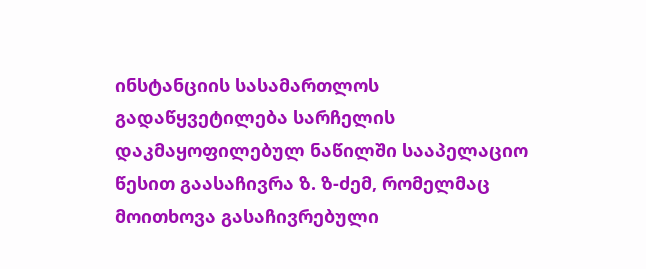ინსტანციის სასამართლოს გადაწყვეტილება სარჩელის დაკმაყოფილებულ ნაწილში სააპელაციო წესით გაასაჩივრა ზ. ზ-ძემ, რომელმაც მოითხოვა გასაჩივრებული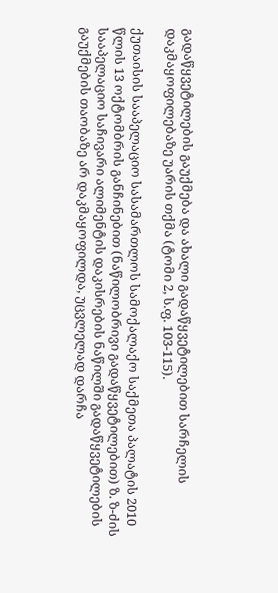გადაწყვეტილების გაუქმება და ახალი გადაწყვეტილებით სარჩელის დაკმაყოფილებაზე უარის თქმა (ტომი 2, ს.ფ. 103-115).

ქუთაისის სააპელაციო სასამართლოს სამოქალაქო საქმეთა პალატის 2010 წლის 13 ოქტომბრის განჩინებით (ნაწილობრივი გადაწყვეტილებით) ზ. ზ-ძის სააპელაციო საჩივარი ალიმენტის დაკისრების ნაწილში გადაწყვეტილების გაუქმების თაობაზე არ დაკმაყოფილდა, უცვლელად დარჩა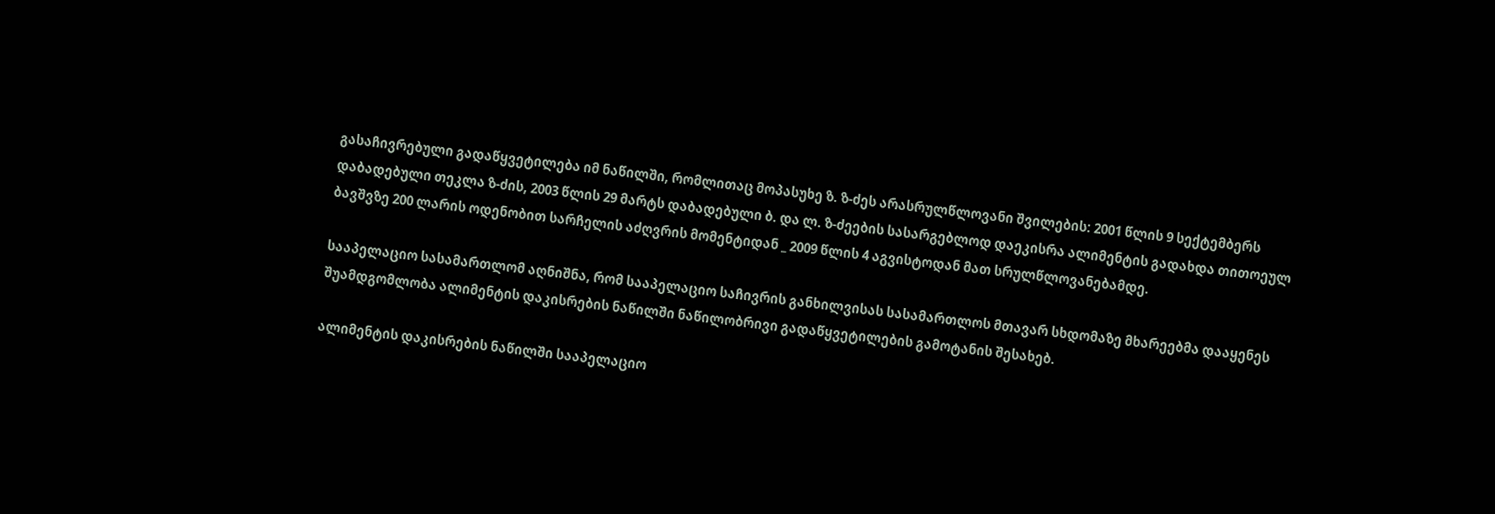გასაჩივრებული გადაწყვეტილება იმ ნაწილში, რომლითაც მოპასუხე ზ. ზ-ძეს არასრულწლოვანი შვილების: 2001 წლის 9 სექტემბერს დაბადებული თეკლა ზ-ძის, 2003 წლის 29 მარტს დაბადებული ბ. და ლ. ზ-ძეების სასარგებლოდ დაეკისრა ალიმენტის გადახდა თითოეულ ბავშვზე 200 ლარის ოდენობით სარჩელის აძღვრის მომენტიდან _ 2009 წლის 4 აგვისტოდან მათ სრულწლოვანებამდე.

სააპელაციო სასამართლომ აღნიშნა, რომ სააპელაციო საჩივრის განხილვისას სასამართლოს მთავარ სხდომაზე მხარეებმა დააყენეს შუამდგომლობა ალიმენტის დაკისრების ნაწილში ნაწილობრივი გადაწყვეტილების გამოტანის შესახებ.

ალიმენტის დაკისრების ნაწილში სააპელაციო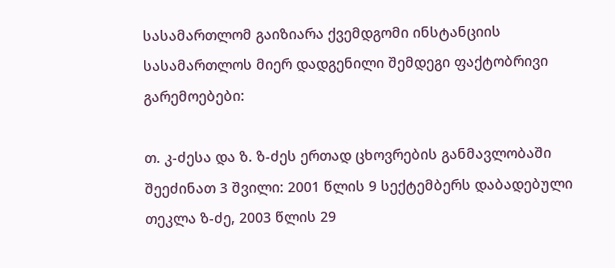სასამართლომ გაიზიარა ქვემდგომი ინსტანციის სასამართლოს მიერ დადგენილი შემდეგი ფაქტობრივი გარემოებები:

თ. კ-ძესა და ზ. ზ-ძეს ერთად ცხოვრების განმავლობაში შეეძინათ 3 შვილი: 2001 წლის 9 სექტემბერს დაბადებული თეკლა ზ-ძე, 2003 წლის 29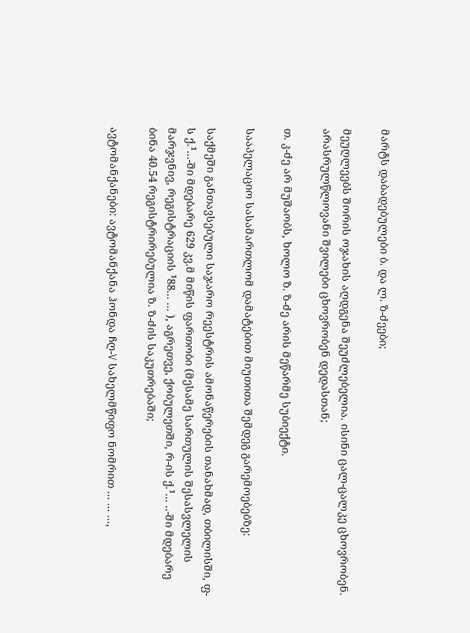მარტს დაბადებულები ბ. და ლ. ზ-ძეები;

მეუღლეებს შორის ოჯახის აღდგენა შეუძლებელია. ისინი ცალ-ცალკე ცხოვრობენ. არასრულწლოვანი შვილები ცხოვრობენ დედასთან;

თ. კ-ძე არ მუშაობს, ხოლო ზ. ზ-ძე არის მეწარმე სუბიექტი.

სააპელაციო სასამართლომ დამატებით მიუთითა შემდეგ გარემოებებზე:

საქმეში განთავსებული საჯარო რეესტრის ამონაწერების თანახმად, თბილისში, ფ-ს ქ.¹...-ში მდებარე 629 კვ.მ მიწის ფართობი (მესამე სართულის შესასვლელის მარჯვნივ, რეგისტრაციის ¹88... ... ), აგრეთვე, ქობულეთში, რ-ის ქ.¹... ..-ში მდებარე ბინა 40.54 რეგისტრირებულია ზ. ზ-ძის საკუთრებაში;

ავტომანქანები: ავტომანქანა ჰონდა ჩღ-V სახელმწიფო ნომრით ... ... ...,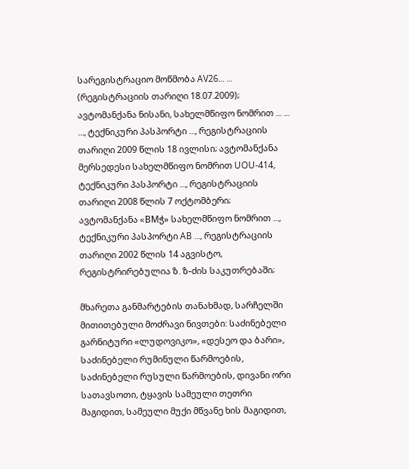სარეგისტრაციო მოწმობა AV26... ... (რეგისტრაციის თარიღი 18.07.2009); ავტომანქანა ნისანი, სახელმწიფო ნომრით ... ... ..., ტექნიკური პასპორტი ..., რეგისტრაციის თარიღი 2009 წლის 18 ივლისი; ავტომანქანა მერსედესი სახელმწიფო ნომრით UOU-414, ტექნიკური პასპორტი ..., რეგისტრაციის თარიღი 2008 წლის 7 ოქტომბერი; ავტომანქანა «BMჭ» სახელმწიფო ნომრით ..., ტექნიკური პასპორტი AB ..., რეგისტრაციის თარიღი 2002 წლის 14 აგვისტო, რეგისტრირებულია ზ. ზ-ძის საკუთრებაში;

მხარეთა განმარტების თანახმად, სარჩელში მითითებული მოძრავი ნივთები: საძინებელი გარნიტური «ლუდოვიკო», «დესეო და ბარი», საძინებელი რუმინული წარმოების, საძინებელი რუსული წარმოების, დივანი ორი სათავსოთი, ტყავის სამეული თეთრი მაგიდით, სამეული მუქი მწვანე ხის მაგიდით,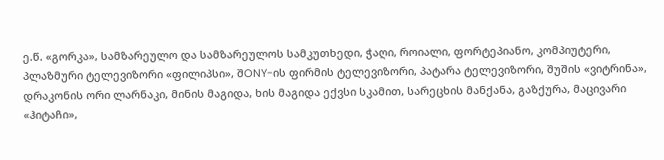ე.წ. «გორკა», სამზარეულო და სამზარეულოს სამკუთხედი, ჭაღი, როიალი, ფორტეპიანო, კომპიუტერი, პლაზმური ტელევიზორი «ფილიპსი», შONY-ის ფირმის ტელევიზორი, პატარა ტელევიზორი, შუშის «ვიტრინა», დრაკონის ორი ლარნაკი, მინის მაგიდა, ხის მაგიდა ექვსი სკამით, სარეცხის მანქანა, გაზქურა, მაცივარი «ჰიტაჩი»,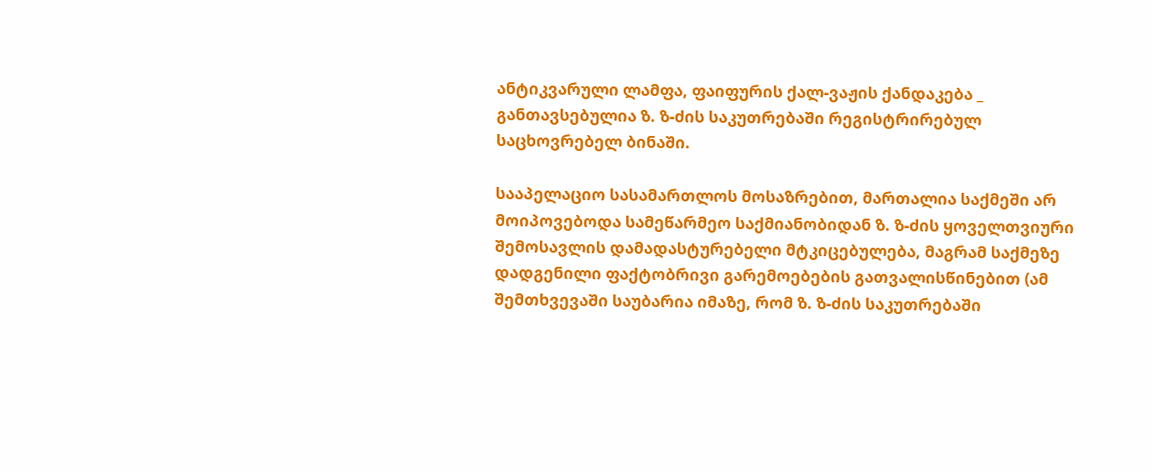ანტიკვარული ლამფა, ფაიფურის ქალ-ვაჟის ქანდაკება _ განთავსებულია ზ. ზ-ძის საკუთრებაში რეგისტრირებულ საცხოვრებელ ბინაში.

სააპელაციო სასამართლოს მოსაზრებით, მართალია საქმეში არ მოიპოვებოდა სამეწარმეო საქმიანობიდან ზ. ზ-ძის ყოველთვიური შემოსავლის დამადასტურებელი მტკიცებულება, მაგრამ საქმეზე დადგენილი ფაქტობრივი გარემოებების გათვალისწინებით (ამ შემთხვევაში საუბარია იმაზე, რომ ზ. ზ-ძის საკუთრებაში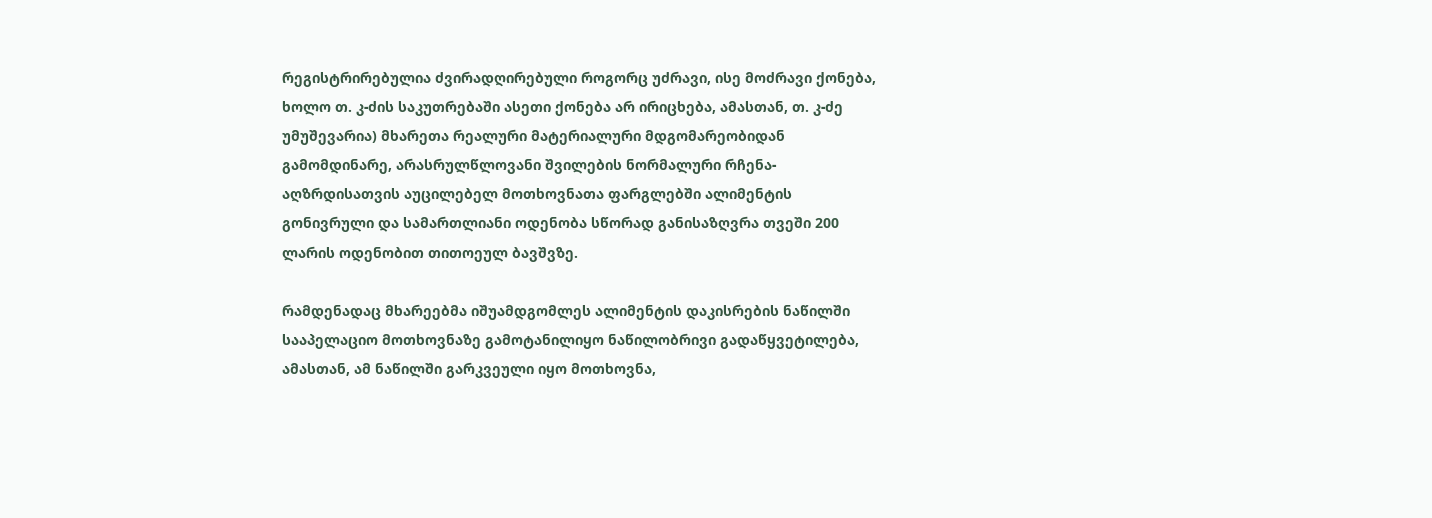რეგისტრირებულია ძვირადღირებული როგორც უძრავი, ისე მოძრავი ქონება, ხოლო თ. კ-ძის საკუთრებაში ასეთი ქონება არ ირიცხება, ამასთან, თ. კ-ძე უმუშევარია) მხარეთა რეალური მატერიალური მდგომარეობიდან გამომდინარე, არასრულწლოვანი შვილების ნორმალური რჩენა-აღზრდისათვის აუცილებელ მოთხოვნათა ფარგლებში ალიმენტის გონივრული და სამართლიანი ოდენობა სწორად განისაზღვრა თვეში 200 ლარის ოდენობით თითოეულ ბავშვზე.

რამდენადაც მხარეებმა იშუამდგომლეს ალიმენტის დაკისრების ნაწილში სააპელაციო მოთხოვნაზე გამოტანილიყო ნაწილობრივი გადაწყვეტილება, ამასთან, ამ ნაწილში გარკვეული იყო მოთხოვნა,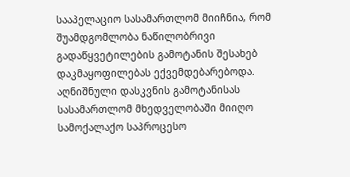სააპელაციო სასამართლომ მიიჩნია, რომ შუამდგომლობა ნაწილობრივი გადაწყვეტილების გამოტანის შესახებ დაკმაყოფილებას ექვემდებარებოდა. აღნიშნული დასკვნის გამოტანისას სასამართლომ მხედველობაში მიიღო სამოქალაქო საპროცესო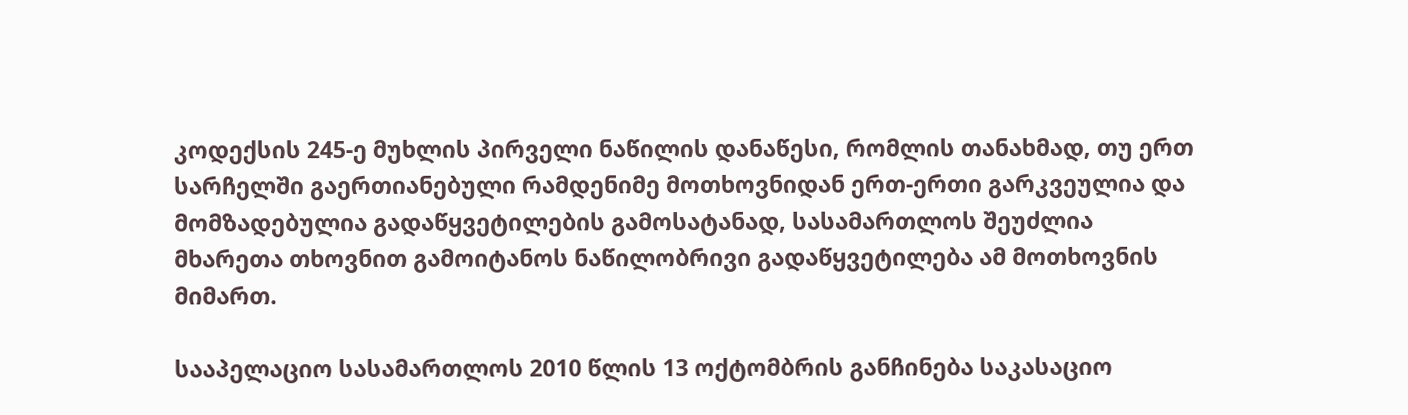კოდექსის 245-ე მუხლის პირველი ნაწილის დანაწესი, რომლის თანახმად, თუ ერთ სარჩელში გაერთიანებული რამდენიმე მოთხოვნიდან ერთ-ერთი გარკვეულია და მომზადებულია გადაწყვეტილების გამოსატანად, სასამართლოს შეუძლია მხარეთა თხოვნით გამოიტანოს ნაწილობრივი გადაწყვეტილება ამ მოთხოვნის მიმართ.

სააპელაციო სასამართლოს 2010 წლის 13 ოქტომბრის განჩინება საკასაციო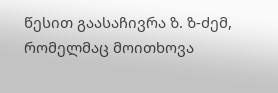წესით გაასაჩივრა ზ. ზ-ძემ, რომელმაც მოითხოვა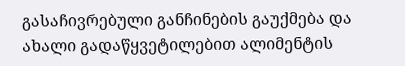გასაჩივრებული განჩინების გაუქმება და ახალი გადაწყვეტილებით ალიმენტის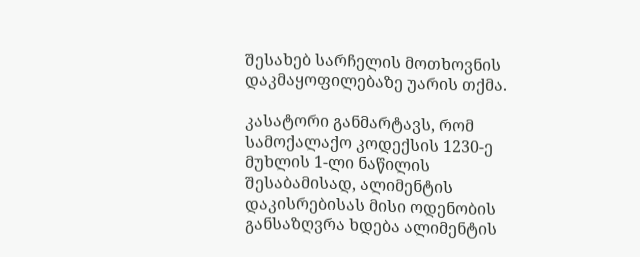შესახებ სარჩელის მოთხოვნის დაკმაყოფილებაზე უარის თქმა.

კასატორი განმარტავს, რომ სამოქალაქო კოდექსის 1230-ე მუხლის 1-ლი ნაწილის შესაბამისად, ალიმენტის დაკისრებისას მისი ოდენობის განსაზღვრა ხდება ალიმენტის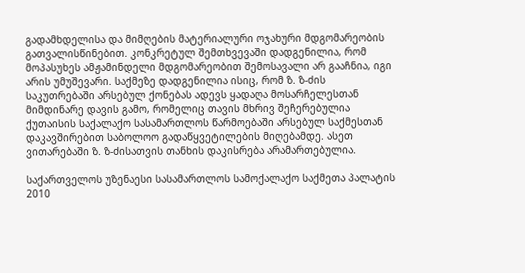გადამხდელისა და მიმღების მატერიალური ოჯახური მდგომარეობის გათვალისწინებით. კონკრეტულ შემთხვევაში დადგენილია, რომ მოპასუხეს ამჟამინდელი მდგომარეობით შემოსავალი არ გააჩნია, იგი არის უმუშევარი. საქმეზე დადგენილია ისიც, რომ ზ. ზ-ძის საკუთრებაში არსებულ ქონებას ადევს ყადაღა მოსარჩელესთან მიმდინარე დავის გამო, რომელიც თავის მხრივ შეჩერებულია ქუთაისის საქალაქო სასამართლოს წარმოებაში არსებულ საქმესთან დაკავშირებით საბოლოო გადაწყვეტილების მიღებამდე. ასეთ ვითარებაში ზ. ზ-ძისათვის თანხის დაკისრება არამართებულია.

საქართველოს უზენაესი სასამართლოს სამოქალაქო საქმეთა პალატის 2010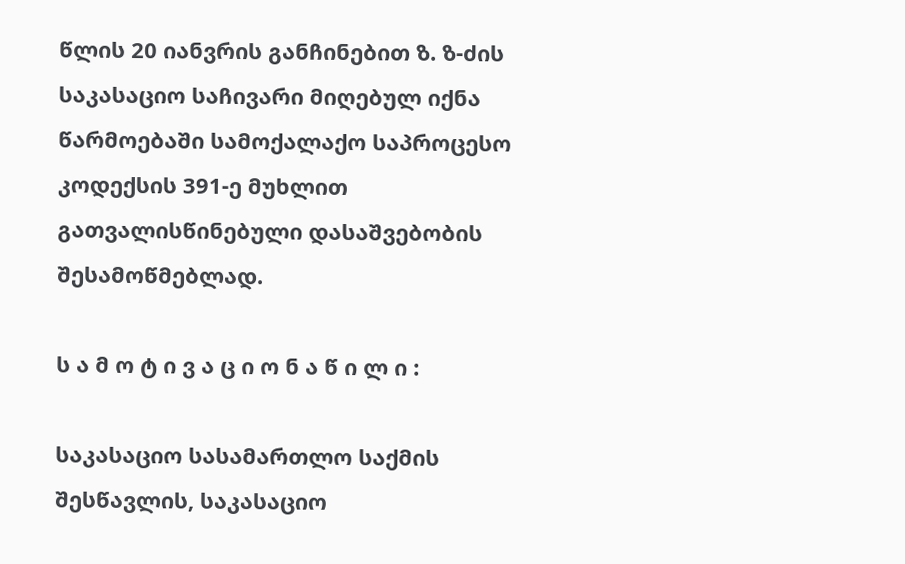წლის 20 იანვრის განჩინებით ზ. ზ-ძის საკასაციო საჩივარი მიღებულ იქნა წარმოებაში სამოქალაქო საპროცესო კოდექსის 391-ე მუხლით გათვალისწინებული დასაშვებობის შესამოწმებლად.

ს ა მ ო ტ ი ვ ა ც ი ო ნ ა წ ი ლ ი :

საკასაციო სასამართლო საქმის შესწავლის, საკასაციო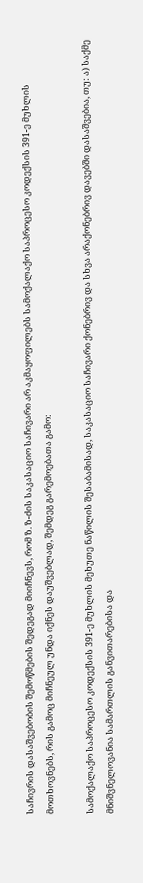საჩივრის დასაშვებობის შემოწმების შედეგად მიიჩნევს, რომ ზ. ზ-ძის საკასაციო საჩივარი არ აკმაყოფილებს სამოქალაქო საპროცესო კოდექსის 391-ე მუხლის მოთხოვნებს, რის გამოც მიჩნეულ უნდა იქნეს დაუშვებლად, შემდეგ გარემოებათა გამო:

სამოქალაქო საპროცესო კოდექსის 391-ე მუხლის მეხუთე ნაწილის შესაბამისად, საკასაციო საჩივარი ქონებრივ და სხვა არაქონებრივ დავებში დასაშვებია, თუ: ა) საქმე მნიშვნელოვანია სამართლის განვითარებისა და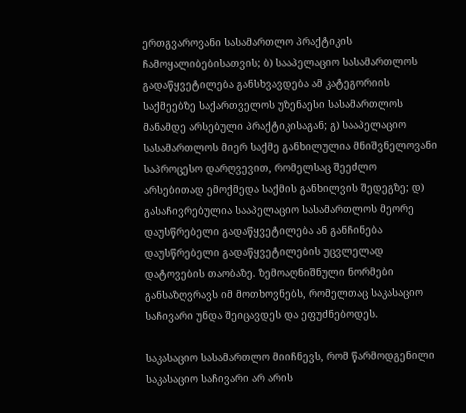ერთგვაროვანი სასამართლო პრაქტიკის ჩამოყალიბებისათვის; ბ) სააპელაციო სასამართლოს გადაწყვეტილება განსხვავდება ამ კატეგორიის საქმეებზე საქართველოს უზენაესი სასამართლოს მანამდე არსებული პრაქტიკისაგან; გ) სააპელაციო სასამართლოს მიერ საქმე განხილულია მნიშვნელოვანი საპროცესო დარღვევით, რომელსაც შეეძლო არსებითად ემოქმედა საქმის განხილვის შედეგზე; დ) გასაჩივრებულია სააპელაციო სასამართლოს მეორე დაუსწრებელი გადაწყვეტილება ან განჩინება დაუსწრებელი გადაწყვეტილების უცვლელად დატოვების თაობაზე. ზემოაღნიშნული ნორმები განსაზღვრავს იმ მოთხოვნებს, რომელთაც საკასაციო საჩივარი უნდა შეიცავდეს და ეფუძნებოდეს.

საკასაციო სასამართლო მიიჩნევს, რომ წარმოდგენილი საკასაციო საჩივარი არ არის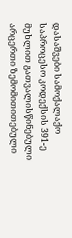დასაშვები სამოქალაქო საპროცესო კოდექსის 391-ე მუხლით გათვალისწინებული არცერთი ზემომითითებული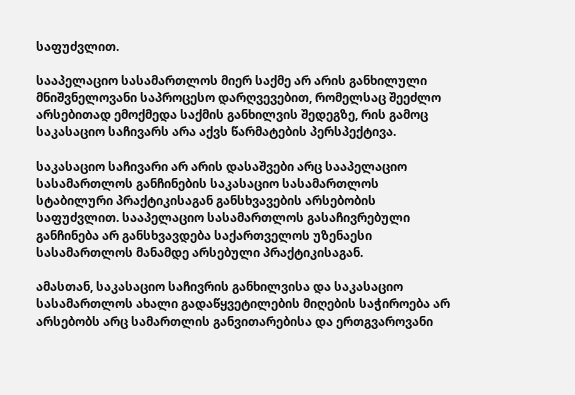საფუძვლით.

სააპელაციო სასამართლოს მიერ საქმე არ არის განხილული მნიშვნელოვანი საპროცესო დარღვევებით, რომელსაც შეეძლო არსებითად ემოქმედა საქმის განხილვის შედეგზე, რის გამოც საკასაციო საჩივარს არა აქვს წარმატების პერსპექტივა.

საკასაციო საჩივარი არ არის დასაშვები არც სააპელაციო სასამართლოს განჩინების საკასაციო სასამართლოს სტაბილური პრაქტიკისაგან განსხვავების არსებობის საფუძვლით. სააპელაციო სასამართლოს გასაჩივრებული განჩინება არ განსხვავდება საქართველოს უზენაესი სასამართლოს მანამდე არსებული პრაქტიკისაგან.

ამასთან, საკასაციო საჩივრის განხილვისა და საკასაციო სასამართლოს ახალი გადაწყვეტილების მიღების საჭიროება არ არსებობს არც სამართლის განვითარებისა და ერთგვაროვანი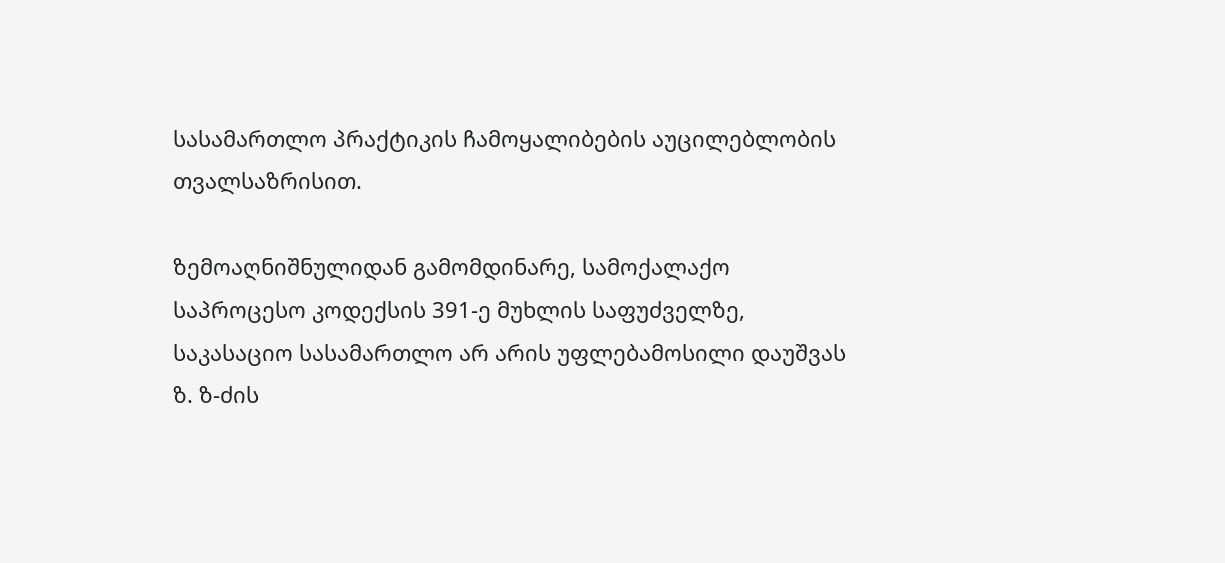სასამართლო პრაქტიკის ჩამოყალიბების აუცილებლობის თვალსაზრისით.

ზემოაღნიშნულიდან გამომდინარე, სამოქალაქო საპროცესო კოდექსის 391-ე მუხლის საფუძველზე, საკასაციო სასამართლო არ არის უფლებამოსილი დაუშვას ზ. ზ-ძის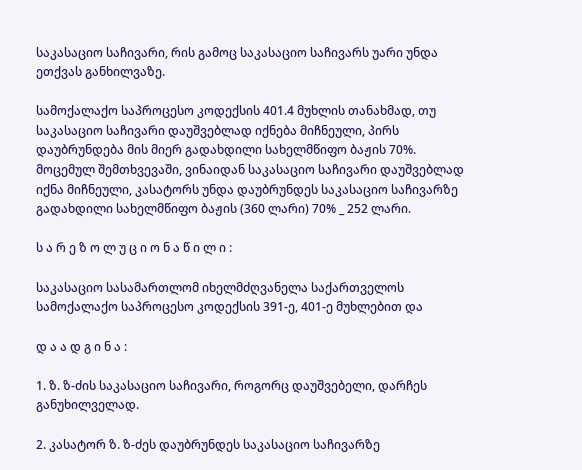საკასაციო საჩივარი, რის გამოც საკასაციო საჩივარს უარი უნდა ეთქვას განხილვაზე.

სამოქალაქო საპროცესო კოდექსის 401.4 მუხლის თანახმად, თუ საკასაციო საჩივარი დაუშვებლად იქნება მიჩნეული, პირს დაუბრუნდება მის მიერ გადახდილი სახელმწიფო ბაჟის 70%. მოცემულ შემთხვევაში, ვინაიდან საკასაციო საჩივარი დაუშვებლად იქნა მიჩნეული, კასატორს უნდა დაუბრუნდეს საკასაციო საჩივარზე გადახდილი სახელმწიფო ბაჟის (360 ლარი) 70% _ 252 ლარი.

ს ა რ ე ზ ო ლ უ ც ი ო ნ ა წ ი ლ ი :

საკასაციო სასამართლომ იხელმძღვანელა საქართველოს სამოქალაქო საპროცესო კოდექსის 391-ე, 401-ე მუხლებით და

დ ა ა დ გ ი ნ ა :

1. ზ. ზ-ძის საკასაციო საჩივარი, როგორც დაუშვებელი, დარჩეს განუხილველად.

2. კასატორ ზ. ზ-ძეს დაუბრუნდეს საკასაციო საჩივარზე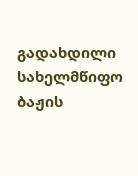გადახდილი სახელმწიფო ბაჟის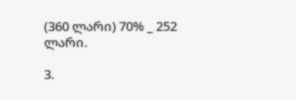(360 ლარი) 70% _ 252 ლარი.

3.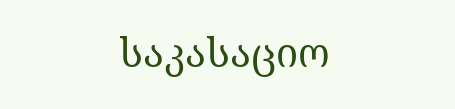საკასაციო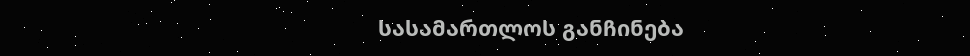სასამართლოს განჩინება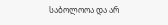საბოლოოა და არ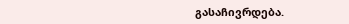გასაჩივრდება.